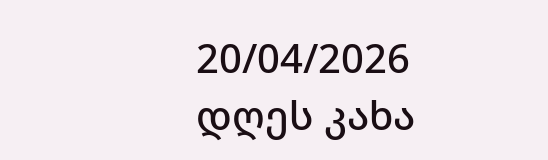20/04/2026
დღეს კახა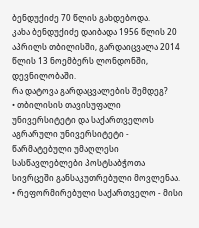ბენდუქიძე 70 წლის გახდებოდა.
კახა ბენდუქიძე დაიბადა 1956 წლის 20 აპრილს თბილისში, გარდაიცვალა 2014 წლის 13 ნოემბერს ლონდონში, დევნილობაში.
რა დატოვა გარდაცვალების შემდეგ?
• თბილისის თავისუფალი უნივერსიტეტი და საქართველოს აგრარული უნივერსიტეტი - წარმატებული უმაღლესი სასწავლებლები პოსტსაბჭოთა სივრცეში განსაკუთრებული მოვლენაა.
• რეფორმირებული საქართველო - მისი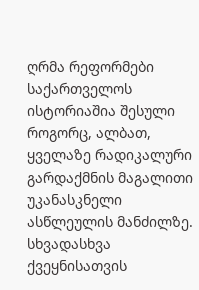ღრმა რეფორმები საქართველოს ისტორიაშია შესული როგორც, ალბათ, ყველაზე რადიკალური გარდაქმნის მაგალითი უკანასკნელი ასწლეულის მანძილზე. სხვადასხვა ქვეყნისათვის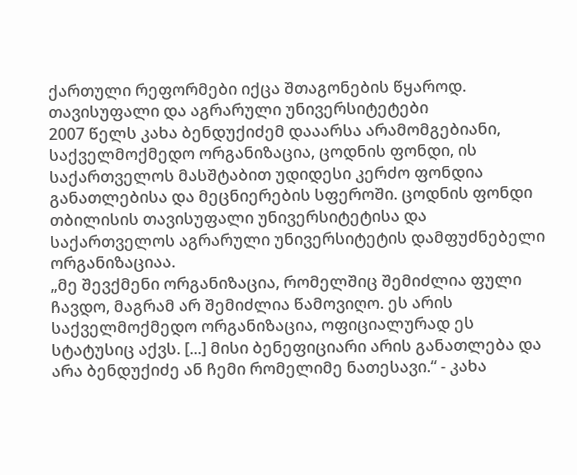ქართული რეფორმები იქცა შთაგონების წყაროდ.
თავისუფალი და აგრარული უნივერსიტეტები
2007 წელს კახა ბენდუქიძემ დააარსა არამომგებიანი, საქველმოქმედო ორგანიზაცია, ცოდნის ფონდი, ის საქართველოს მასშტაბით უდიდესი კერძო ფონდია განათლებისა და მეცნიერების სფეროში. ცოდნის ფონდი თბილისის თავისუფალი უნივერსიტეტისა და საქართველოს აგრარული უნივერსიტეტის დამფუძნებელი ორგანიზაციაა.
„მე შევქმენი ორგანიზაცია, რომელშიც შემიძლია ფული ჩავდო, მაგრამ არ შემიძლია წამოვიღო. ეს არის საქველმოქმედო ორგანიზაცია, ოფიციალურად ეს სტატუსიც აქვს. [...] მისი ბენეფიციარი არის განათლება და არა ბენდუქიძე ან ჩემი რომელიმე ნათესავი.“ - კახა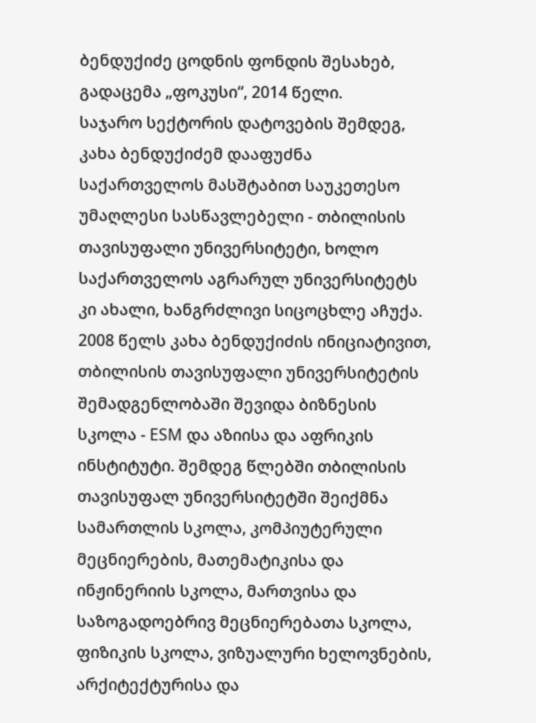ბენდუქიძე ცოდნის ფონდის შესახებ, გადაცემა „ფოკუსი“, 2014 წელი.
საჯარო სექტორის დატოვების შემდეგ, კახა ბენდუქიძემ დააფუძნა საქართველოს მასშტაბით საუკეთესო უმაღლესი სასწავლებელი - თბილისის თავისუფალი უნივერსიტეტი, ხოლო საქართველოს აგრარულ უნივერსიტეტს კი ახალი, ხანგრძლივი სიცოცხლე აჩუქა.
2008 წელს კახა ბენდუქიძის ინიციატივით, თბილისის თავისუფალი უნივერსიტეტის შემადგენლობაში შევიდა ბიზნესის სკოლა - ESM და აზიისა და აფრიკის ინსტიტუტი. შემდეგ წლებში თბილისის თავისუფალ უნივერსიტეტში შეიქმნა სამართლის სკოლა, კომპიუტერული მეცნიერების, მათემატიკისა და ინჟინერიის სკოლა, მართვისა და საზოგადოებრივ მეცნიერებათა სკოლა, ფიზიკის სკოლა, ვიზუალური ხელოვნების, არქიტექტურისა და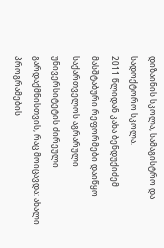დიზაინის სკოლა, სამაგისტრო და სადოქტორო სკოლა.
2011 წლიდან კახა ბენდუქიძემ მასშტაბური რეფორმები დაიწყო საქართველოს აგრარული უნივერსიტეტის ძირეული გარდაქმნისთვის, რაც მოიცავდა: ახალი პროგრამების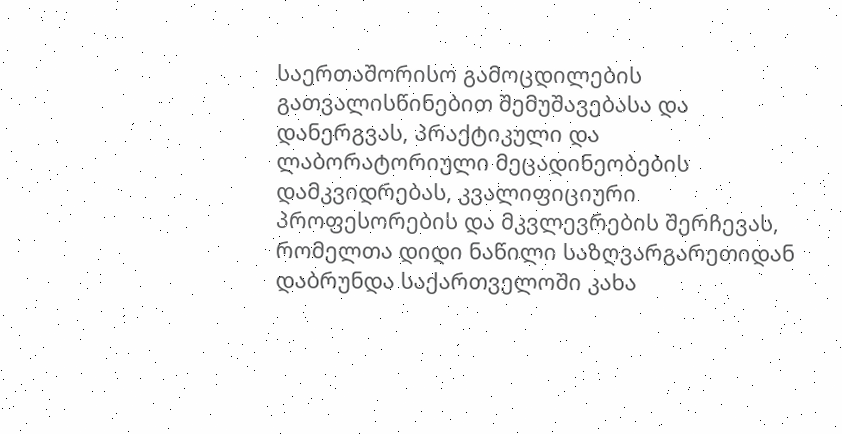საერთაშორისო გამოცდილების გათვალისწინებით შემუშავებასა და დანერგვას, პრაქტიკული და ლაბორატორიული მეცადინეობების დამკვიდრებას, კვალიფიციური პროფესორების და მკვლევრების შერჩევას, რომელთა დიდი ნაწილი საზღვარგარეთიდან დაბრუნდა საქართველოში კახა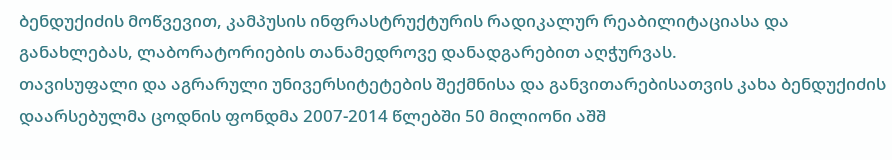ბენდუქიძის მოწვევით, კამპუსის ინფრასტრუქტურის რადიკალურ რეაბილიტაციასა და განახლებას, ლაბორატორიების თანამედროვე დანადგარებით აღჭურვას.
თავისუფალი და აგრარული უნივერსიტეტების შექმნისა და განვითარებისათვის კახა ბენდუქიძის დაარსებულმა ცოდნის ფონდმა 2007-2014 წლებში 50 მილიონი აშშ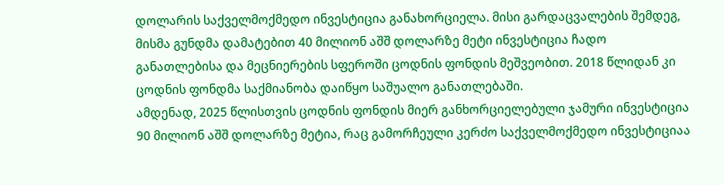დოლარის საქველმოქმედო ინვესტიცია განახორციელა. მისი გარდაცვალების შემდეგ, მისმა გუნდმა დამატებით 40 მილიონ აშშ დოლარზე მეტი ინვესტიცია ჩადო განათლებისა და მეცნიერების სფეროში ცოდნის ფონდის მეშვეობით. 2018 წლიდან კი ცოდნის ფონდმა საქმიანობა დაიწყო საშუალო განათლებაში.
ამდენად, 2025 წლისთვის ცოდნის ფონდის მიერ განხორციელებული ჯამური ინვესტიცია 90 მილიონ აშშ დოლარზე მეტია, რაც გამორჩეული კერძო საქველმოქმედო ინვესტიციაა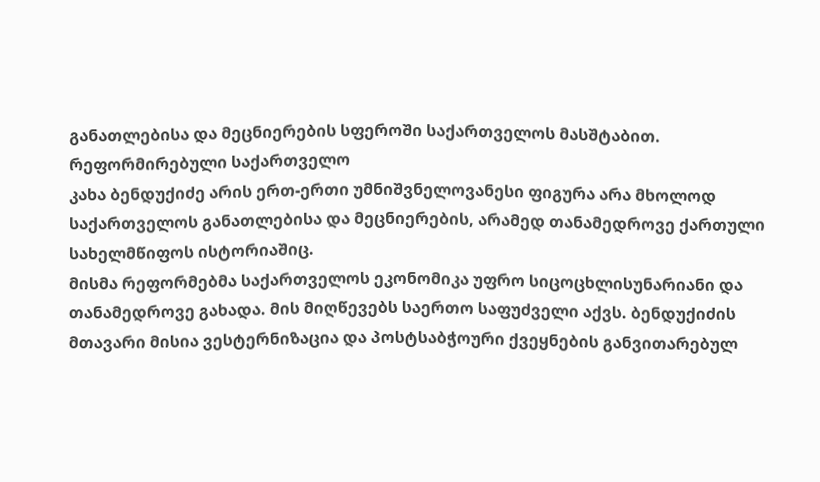განათლებისა და მეცნიერების სფეროში საქართველოს მასშტაბით.
რეფორმირებული საქართველო
კახა ბენდუქიძე არის ერთ-ერთი უმნიშვნელოვანესი ფიგურა არა მხოლოდ საქართველოს განათლებისა და მეცნიერების, არამედ თანამედროვე ქართული სახელმწიფოს ისტორიაშიც.
მისმა რეფორმებმა საქართველოს ეკონომიკა უფრო სიცოცხლისუნარიანი და თანამედროვე გახადა. მის მიღწევებს საერთო საფუძველი აქვს. ბენდუქიძის მთავარი მისია ვესტერნიზაცია და პოსტსაბჭოური ქვეყნების განვითარებულ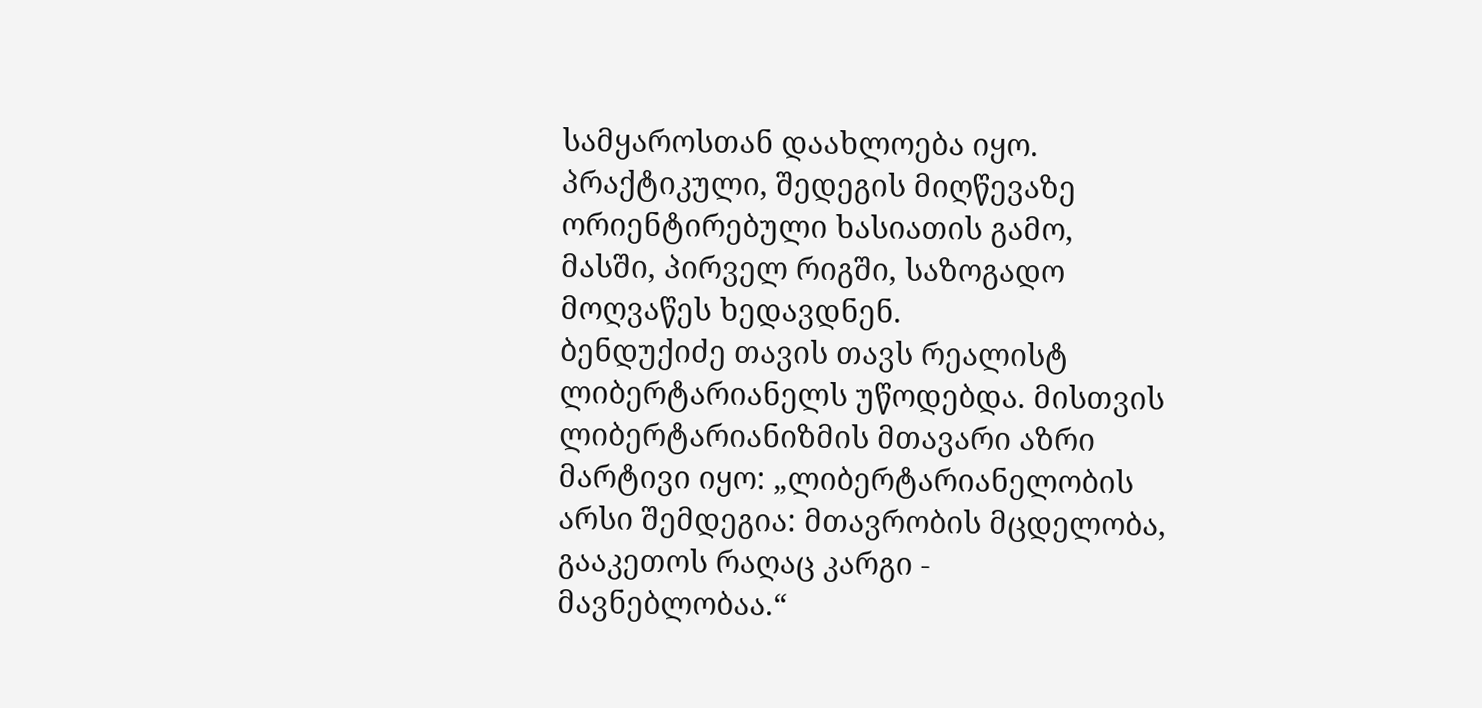სამყაროსთან დაახლოება იყო. პრაქტიკული, შედეგის მიღწევაზე ორიენტირებული ხასიათის გამო, მასში, პირველ რიგში, საზოგადო მოღვაწეს ხედავდნენ.
ბენდუქიძე თავის თავს რეალისტ ლიბერტარიანელს უწოდებდა. მისთვის ლიბერტარიანიზმის მთავარი აზრი მარტივი იყო: „ლიბერტარიანელობის არსი შემდეგია: მთავრობის მცდელობა, გააკეთოს რაღაც კარგი - მავნებლობაა.“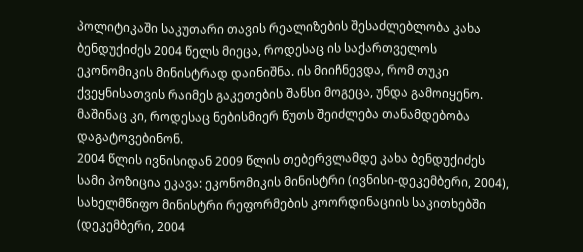პოლიტიკაში საკუთარი თავის რეალიზების შესაძლებლობა კახა ბენდუქიძეს 2004 წელს მიეცა, როდესაც ის საქართველოს ეკონომიკის მინისტრად დაინიშნა. ის მიიჩნევდა, რომ თუკი ქვეყნისათვის რაიმეს გაკეთების შანსი მოგეცა, უნდა გამოიყენო. მაშინაც კი, როდესაც ნებისმიერ წუთს შეიძლება თანამდებობა დაგატოვებინონ.
2004 წლის ივნისიდან 2009 წლის თებერვლამდე კახა ბენდუქიძეს სამი პოზიცია ეკავა: ეკონომიკის მინისტრი (ივნისი-დეკემბერი, 2004), სახელმწიფო მინისტრი რეფორმების კოორდინაციის საკითხებში (დეკემბერი, 2004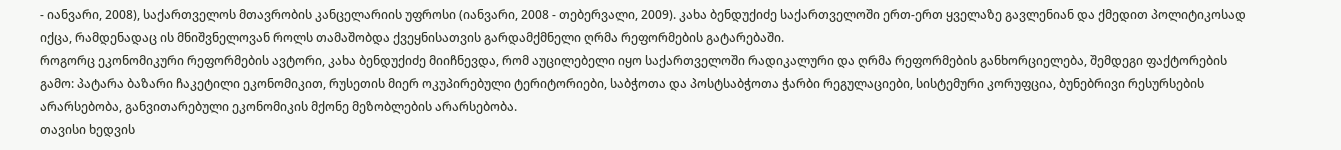- იანვარი, 2008), საქართველოს მთავრობის კანცელარიის უფროსი (იანვარი, 2008 - თებერვალი, 2009). კახა ბენდუქიძე საქართველოში ერთ-ერთ ყველაზე გავლენიან და ქმედით პოლიტიკოსად იქცა, რამდენადაც ის მნიშვნელოვან როლს თამაშობდა ქვეყნისათვის გარდამქმნელი ღრმა რეფორმების გატარებაში.
როგორც ეკონომიკური რეფორმების ავტორი, კახა ბენდუქიძე მიიჩნევდა, რომ აუცილებელი იყო საქართველოში რადიკალური და ღრმა რეფორმების განხორციელება, შემდეგი ფაქტორების გამო: პატარა ბაზარი ჩაკეტილი ეკონომიკით, რუსეთის მიერ ოკუპირებული ტერიტორიები, საბჭოთა და პოსტსაბჭოთა ჭარბი რეგულაციები, სისტემური კორუფცია, ბუნებრივი რესურსების არარსებობა, განვითარებული ეკონომიკის მქონე მეზობლების არარსებობა.
თავისი ხედვის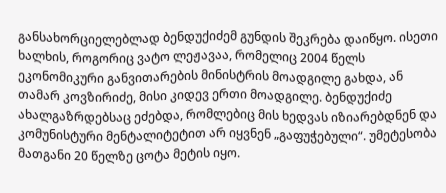განსახორციელებლად ბენდუქიძემ გუნდის შეკრება დაიწყო. ისეთი ხალხის, როგორიც ვატო ლეჟავაა, რომელიც 2004 წელს ეკონომიკური განვითარების მინისტრის მოადგილე გახდა, ან თამარ კოვზირიძე, მისი კიდევ ერთი მოადგილე. ბენდუქიძე ახალგაზრდებსაც ეძებდა, რომლებიც მის ხედვას იზიარებდნენ და კომუნისტური მენტალიტეტით არ იყვნენ „გაფუჭებული“. უმეტესობა მათგანი 20 წელზე ცოტა მეტის იყო.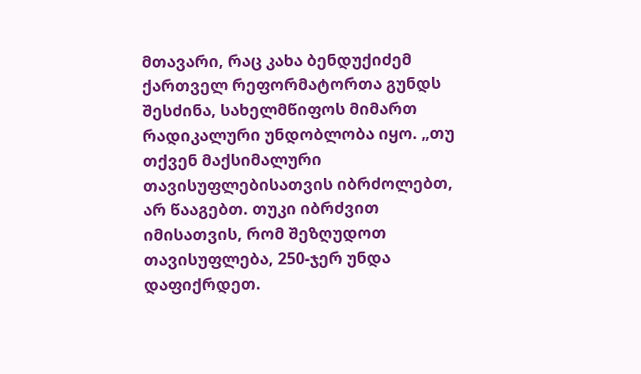მთავარი, რაც კახა ბენდუქიძემ ქართველ რეფორმატორთა გუნდს შესძინა, სახელმწიფოს მიმართ რადიკალური უნდობლობა იყო. „თუ თქვენ მაქსიმალური თავისუფლებისათვის იბრძოლებთ, არ წააგებთ. თუკი იბრძვით იმისათვის, რომ შეზღუდოთ თავისუფლება, 250-ჯერ უნდა დაფიქრდეთ.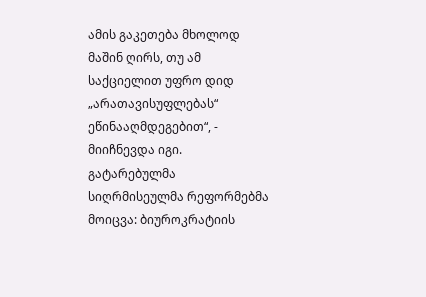ამის გაკეთება მხოლოდ მაშინ ღირს, თუ ამ საქციელით უფრო დიდ „არათავისუფლებას“ ეწინააღმდეგებით“, - მიიჩნევდა იგი.
გატარებულმა სიღრმისეულმა რეფორმებმა მოიცვა: ბიუროკრატიის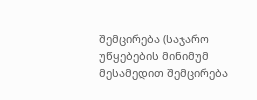შემცირება (საჯარო უწყებების მინიმუმ მესამედით შემცირება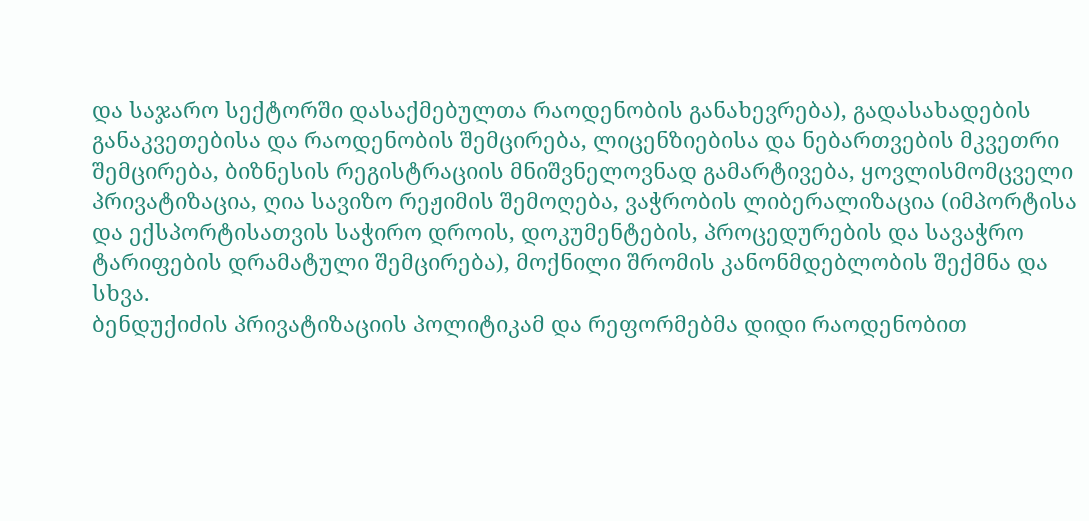და საჯარო სექტორში დასაქმებულთა რაოდენობის განახევრება), გადასახადების განაკვეთებისა და რაოდენობის შემცირება, ლიცენზიებისა და ნებართვების მკვეთრი შემცირება, ბიზნესის რეგისტრაციის მნიშვნელოვნად გამარტივება, ყოვლისმომცველი პრივატიზაცია, ღია სავიზო რეჟიმის შემოღება, ვაჭრობის ლიბერალიზაცია (იმპორტისა და ექსპორტისათვის საჭირო დროის, დოკუმენტების, პროცედურების და სავაჭრო ტარიფების დრამატული შემცირება), მოქნილი შრომის კანონმდებლობის შექმნა და სხვა.
ბენდუქიძის პრივატიზაციის პოლიტიკამ და რეფორმებმა დიდი რაოდენობით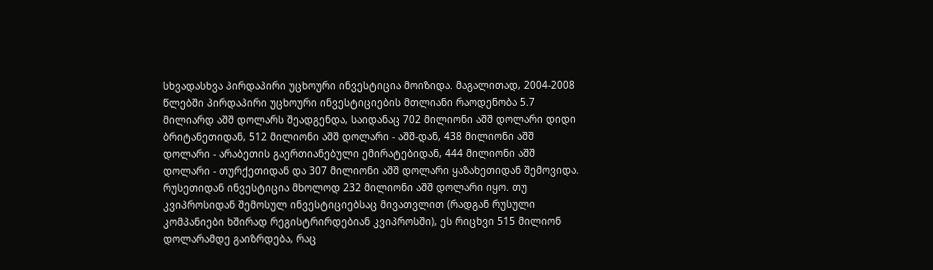სხვადასხვა პირდაპირი უცხოური ინვესტიცია მოიზიდა. მაგალითად, 2004-2008 წლებში პირდაპირი უცხოური ინვესტიციების მთლიანი რაოდენობა 5.7 მილიარდ აშშ დოლარს შეადგენდა, საიდანაც 702 მილიონი აშშ დოლარი დიდი ბრიტანეთიდან, 512 მილიონი აშშ დოლარი - აშშ-დან, 438 მილიონი აშშ დოლარი - არაბეთის გაერთიანებული ემირატებიდან, 444 მილიონი აშშ დოლარი - თურქეთიდან და 307 მილიონი აშშ დოლარი ყაზახეთიდან შემოვიდა. რუსეთიდან ინვესტიცია მხოლოდ 232 მილიონი აშშ დოლარი იყო. თუ კვიპროსიდან შემოსულ ინვესტიციებსაც მივათვლით (რადგან რუსული კომპანიები ხშირად რეგისტრირდებიან კვიპროსში), ეს რიცხვი 515 მილიონ დოლარამდე გაიზრდება, რაც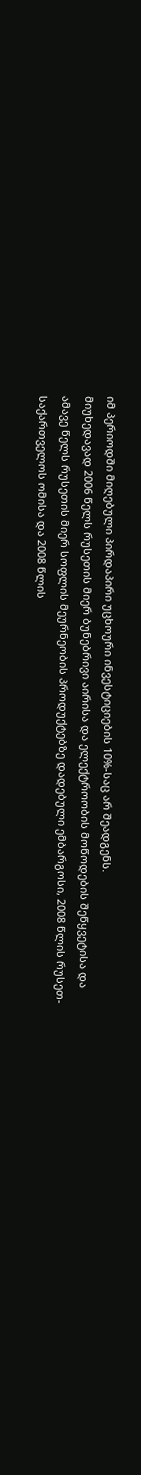იმ პერიოდში მიღებული პირდაპირი უცხოური ინვესტიციების 10%-საც არ შეადგენს.
მიუხედავად 2006 წელს რუსეთის მიერ ბუნებრივი აირისა და ელექტროობის მოწოდების შეწყვეტისა და ამავე წელს რუსეთის მიერ სოფლის მეურნეობის პროდუქტებზე დადებული ემბარგოსი, 2008 წლის რუსეთ-საქართველოს ომისა და 2008 წლის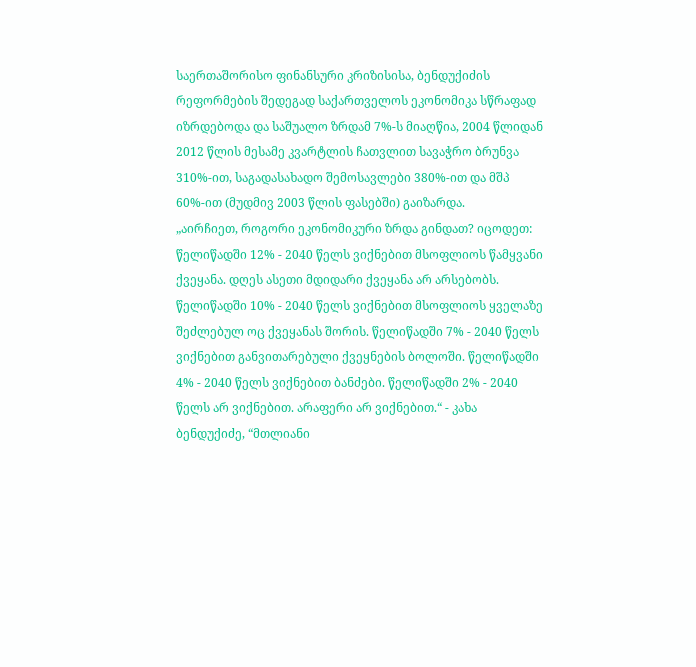საერთაშორისო ფინანსური კრიზისისა, ბენდუქიძის რეფორმების შედეგად საქართველოს ეკონომიკა სწრაფად იზრდებოდა და საშუალო ზრდამ 7%-ს მიაღწია, 2004 წლიდან 2012 წლის მესამე კვარტლის ჩათვლით სავაჭრო ბრუნვა 310%-ით, საგადასახადო შემოსავლები 380%-ით და მშპ 60%-ით (მუდმივ 2003 წლის ფასებში) გაიზარდა.
„აირჩიეთ, როგორი ეკონომიკური ზრდა გინდათ? იცოდეთ: წელიწადში 12% - 2040 წელს ვიქნებით მსოფლიოს წამყვანი ქვეყანა. დღეს ასეთი მდიდარი ქვეყანა არ არსებობს. წელიწადში 10% - 2040 წელს ვიქნებით მსოფლიოს ყველაზე შეძლებულ ოც ქვეყანას შორის. წელიწადში 7% - 2040 წელს ვიქნებით განვითარებული ქვეყნების ბოლოში. წელიწადში 4% - 2040 წელს ვიქნებით ბანძები. წელიწადში 2% - 2040 წელს არ ვიქნებით. არაფერი არ ვიქნებით.“ - კახა ბენდუქიძე, “მთლიანი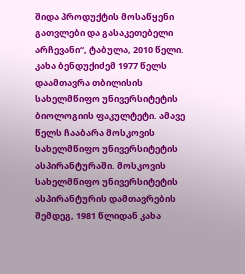შიდა პროდუქტის მოსაწყენი გათვლები და გასაკეთებელი არჩევანი“, ტაბულა, 2010 წელი.
კახა ბენდუქიძემ 1977 წელს დაამთავრა თბილისის სახელმწიფო უნივერსიტეტის ბიოლოგიის ფაკულტეტი. ამავე წელს ჩააბარა მოსკოვის სახელმწიფო უნივერსიტეტის ასპირანტურაში. მოსკოვის სახელმწიფო უნივერსიტეტის ასპირანტურის დამთავრების შემდეგ, 1981 წლიდან კახა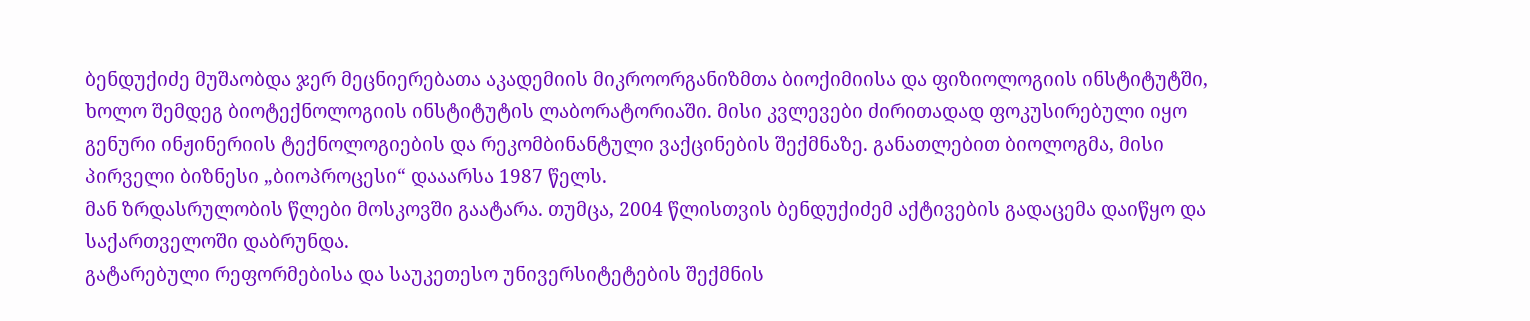ბენდუქიძე მუშაობდა ჯერ მეცნიერებათა აკადემიის მიკროორგანიზმთა ბიოქიმიისა და ფიზიოლოგიის ინსტიტუტში, ხოლო შემდეგ ბიოტექნოლოგიის ინსტიტუტის ლაბორატორიაში. მისი კვლევები ძირითადად ფოკუსირებული იყო გენური ინჟინერიის ტექნოლოგიების და რეკომბინანტული ვაქცინების შექმნაზე. განათლებით ბიოლოგმა, მისი პირველი ბიზნესი „ბიოპროცესი“ დააარსა 1987 წელს.
მან ზრდასრულობის წლები მოსკოვში გაატარა. თუმცა, 2004 წლისთვის ბენდუქიძემ აქტივების გადაცემა დაიწყო და საქართველოში დაბრუნდა.
გატარებული რეფორმებისა და საუკეთესო უნივერსიტეტების შექმნის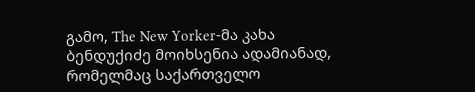გამო, The New Yorker-მა კახა ბენდუქიძე მოიხსენია ადამიანად, რომელმაც საქართველო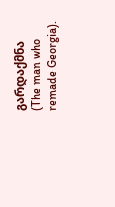გარდაქმნა (The man who remade Georgia).